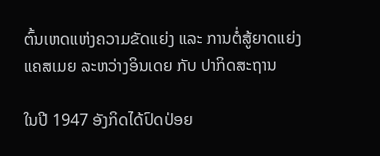ຕົ້ນເຫດແຫ່ງຄວາມຂັດແຍ່ງ ແລະ ການຕໍ່ສູ້ຍາດແຍ່ງແຄສເມຍ ລະຫວ່າງອິນເດຍ ກັບ ປາກິດສະຖານ

ໃນປີ 1947 ອັງກິດໄດ້ປົດປ່ອຍ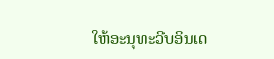ໃຫ້ອະນຸທະວີບອິນເດ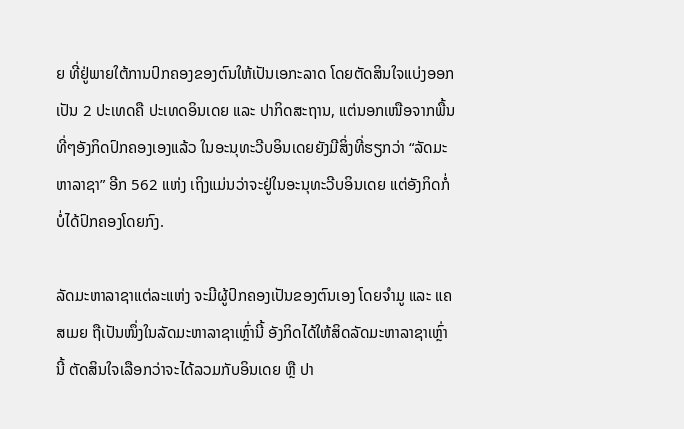ຍ ທີ່ຢູ່ພາຍໃຕ້ການປົກຄອງຂອງຕົນໃຫ້ເປັນເອກະລາດ ໂດຍຕັດສິນໃຈແບ່ງອອກເປັນ 2 ປະເທດຄື ປະເທດອິນເດຍ ແລະ ປາກິດສະຖານ, ແຕ່ນອກເໜືອຈາກພື້ນທີ່ໆອັງກິດປົກຄອງເອງແລ້ວ ໃນອະນຸທະວີບອິນເດຍຍັງມີສິ່ງທີ່ຮຽກວ່າ “ລັດມະຫາລາຊາ” ອີກ 562 ແຫ່ງ ເຖິງແມ່ນວ່າຈະຢູ່ໃນອະນຸທະວີບອິນເດຍ ແຕ່ອັງກິດກໍ່ບໍ່ໄດ້ປົກຄອງໂດຍກົງ.

ລັດມະຫາລາຊາແຕ່ລະແຫ່ງ ຈະມີຜູ້ປົກຄອງເປັນຂອງຕົນເອງ ໂດຍຈຳມູ ແລະ ແຄສເມຍ ຖືເປັນໜຶ່ງໃນລັດມະຫາລາຊາເຫຼົ່ານີ້ ອັງກິດໄດ້ໃຫ້ສິດລັດມະຫາລາຊາເຫຼົ່ານີ້ ຕັດສິນໃຈເລືອກວ່າຈະໄດ້ລວມກັບອິນເດຍ ຫຼື ປາ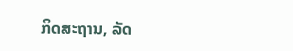ກິດສະຖານ, ລັດ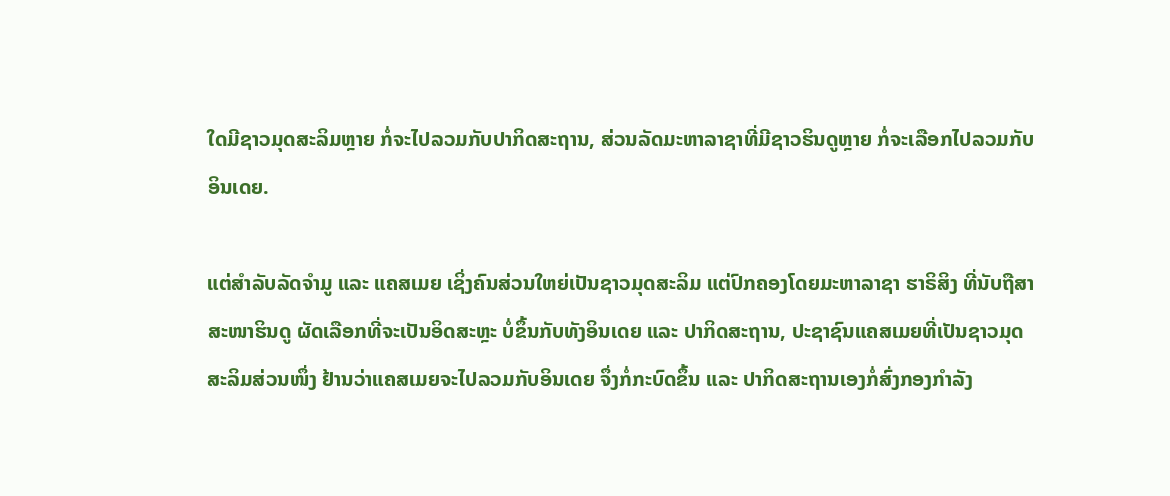ໃດມີຊາວມຸດສະລິມຫຼາຍ ກໍ່ຈະໄປລວມກັບປາກິດສະຖານ, ສ່ວນລັດມະຫາລາຊາທີ່ມີຊາວຮິນດູຫຼາຍ ກໍ່ຈະເລືອກໄປລວມກັບອິນເດຍ.

ແຕ່ສຳລັບລັດຈຳມູ ແລະ ແຄສເມຍ ເຊິ່ງຄົນສ່ວນໃຫຍ່ເປັນຊາວມຸດສະລິມ ແຕ່ປົກຄອງໂດຍມະຫາລາຊາ ຮາຣິສິງ ທີ່ນັບຖືສາສະໜາຮິນດູ ຜັດເລືອກທີ່ຈະເປັນອິດສະຫຼະ ບໍ່ຂຶ້ນກັບທັງອິນເດຍ ແລະ ປາກິດສະຖານ, ປະຊາຊົນແຄສເມຍທີ່ເປັນຊາວມຸດສະລິມສ່ວນໜຶ່ງ ຢ້ານວ່າແຄສເມຍຈະໄປລວມກັບອິນເດຍ ຈຶ່ງກໍ່ກະບົດຂຶ້ນ ແລະ ປາກິດສະຖານເອງກໍ່ສົ່ງກອງກຳລັງ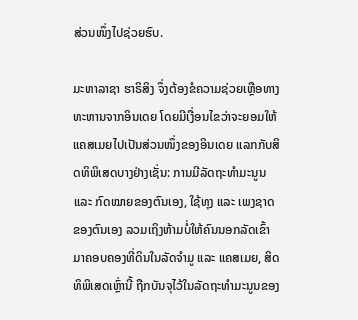ສ່ວນໜຶ່ງໄປຊ່ວຍຮົບ.

ມະຫາລາຊາ ຮາຣິສິງ ຈຶ່ງຕ້ອງຂໍຄວາມຊ່ວຍເຫຼືອທາງທະຫານຈາກອິນເດຍ ໂດຍມີເງື່ອນໄຂວ່າຈະຍອມໃຫ້ແຄສເມຍໄປເປັນສ່ວນໜຶ່ງຂອງອິນເດຍ ແລກກັບສິດທິພິເສດບາງຢ່າງເຊັ່ນ: ການມີລັດຖະທຳມະນູນ ແລະ ກົດໝາຍຂອງຕົນເອງ, ໃຊ້ທຸງ ແລະ ເພງຊາດຂອງຕົນເອງ ລວມເຖິງຫ້າມບໍ່ໃຫ້ຄົນນອກລັດເຂົ້າມາຄອບຄອງທີ່ດິນໃນລັດຈຳມູ ແລະ ແຄສເມຍ, ສິດທິພິເສດເຫຼົ່ານີ້ ຖືກບັນຈຸໄວ້ໃນລັດຖະທຳມະນູນຂອງ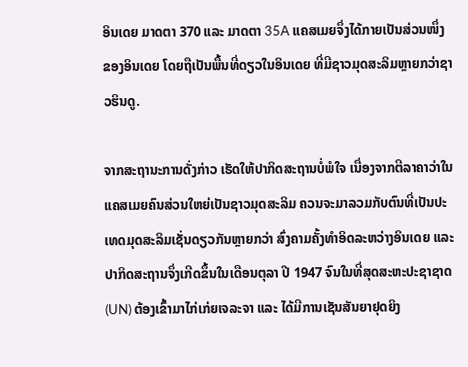ອິນເດຍ ມາດຕາ 370 ແລະ ມາດຕາ 35A ແຄສເມຍຈຶ່ງໄດ້ກາຍເປັນສ່ວນໜຶ່ງຂອງອິນເດຍ ໂດຍຖືເປັນພື້ນທີ່ດຽວໃນອິນເດຍ ທີ່ມີຊາວມຸດສະລິມຫຼາຍກວ່າຊາວຮິນດູ.

ຈາກສະຖານະການດັ່ງກ່າວ ເຮັດໃຫ້ປາກິດສະຖານບໍ່ພໍໃຈ ເນື່ອງຈາກຕີລາຄາວ່າໃນແຄສເມຍຄົນສ່ວນໃຫຍ່ເປັນຊາວມຸດສະລິມ ຄວນຈະມາລວມກັບຕົນທີ່ເປັນປະເທດມຸດສະລິມເຊັ່ນດຽວກັນຫຼາຍກວ່າ ສົ່ງຄາມຄັ້ງທຳອິດລະຫວ່າງອິນເດຍ ແລະ ປາກິດສະຖານຈຶ່ງເກີດຂຶ້ນໃນເດືອນຕຸລາ ປີ 1947 ຈົນໃນທີ່ສຸດສະຫະປະຊາຊາດ (UN) ຕ້ອງເຂົ້າມາໄກ່ເກ່ຍເຈລະຈາ ແລະ ໄດ້ມີການເຊັນສັນຍາຢຸດຍິງ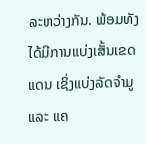ລະຫວ່າງກັນ. ພ້ອມທັງໄດ້ມີການແບ່ງເສັ້ນເຂດແດນ ເຊິ່ງແບ່ງລັດຈຳມູ ແລະ ແຄ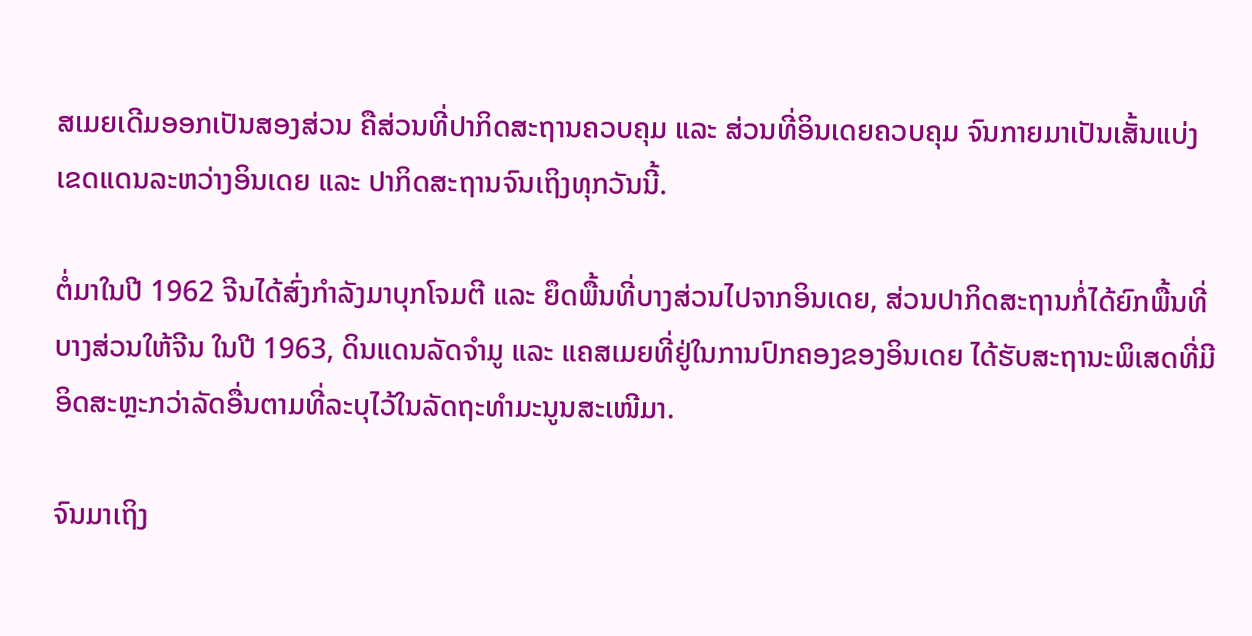ສເມຍເດີມອອກເປັນສອງສ່ວນ ຄືສ່ວນທີ່ປາກິດສະຖານຄວບຄຸມ ແລະ ສ່ວນທີ່ອິນເດຍຄວບຄຸມ ຈົນກາຍມາເປັນເສັ້ນແບ່ງເຂດແດນລະຫວ່າງອິນເດຍ ແລະ ປາກິດສະຖານຈົນເຖິງທຸກວັນນີ້.

ຕໍ່ມາໃນປີ 1962 ຈີນໄດ້ສົ່ງກຳລັງມາບຸກໂຈມຕີ ແລະ ຍຶດພື້ນທີ່ບາງສ່ວນໄປຈາກອິນເດຍ, ສ່ວນປາກິດສະຖານກໍ່ໄດ້ຍົກພື້ນທີ່ບາງສ່ວນໃຫ້ຈີນ ໃນປີ 1963, ດິນແດນລັດຈຳມູ ແລະ ແຄສເມຍທີ່ຢູ່ໃນການປົກຄອງຂອງອິນເດຍ ໄດ້ຮັບສະຖານະພິເສດທີ່ມີອິດສະຫຼະກວ່າລັດອື່ນຕາມທີ່ລະບຸໄວ້ໃນລັດຖະທຳມະນູນສະເໜີມາ.

ຈົນມາເຖິງ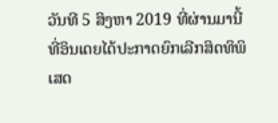ວັນທີ 5 ສິງຫາ 2019 ທີ່ຜ່ານມານີ້ ທີ່ອິນເດຍໄດ້ປະກາດຍົກເລີກສິດທິພິເສດ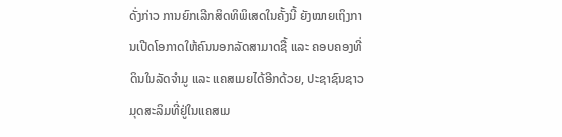ດັ່ງກ່າວ ການຍົກເລີກສິດທິພິເສດໃນຄັ້ງນີ້ ຍັງໝາຍເຖິງການເປີດໂອກາດໃຫ້ຄົນນອກລັດສາມາດຊື້ ແລະ ຄອບຄອງທີ່ດິນໃນລັດຈຳມູ ແລະ ແຄສເມຍໄດ້ອີກດ້ວຍ, ປະຊາຊົນຊາວມຸດສະລິມທີ່ຢູ່ໃນແຄສເມ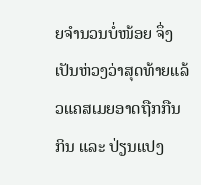ຍຈຳນວນບໍ່ໜ້ອຍ ຈຶ່ງເປັນຫ່ວງວ່າສຸດທ້າຍແລ້ວແຄສເມຍອາດຖືກກືນກິນ ແລະ ປ່ຽນແປງ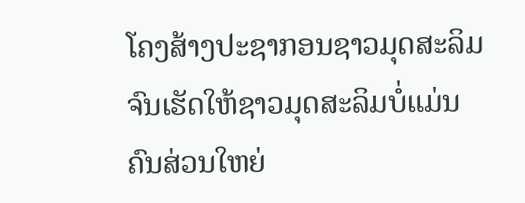ໂຄງສ້າງປະຊາກອນຊາວມຸດສະລິມ ຈົນເຮັດໃຫ້ຊາວມຸດສະລິມບໍ່ແມ່ນຄົນສ່ວນໃຫຍ່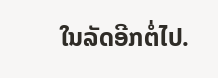ໃນລັດອີກຕໍ່ໄປ.